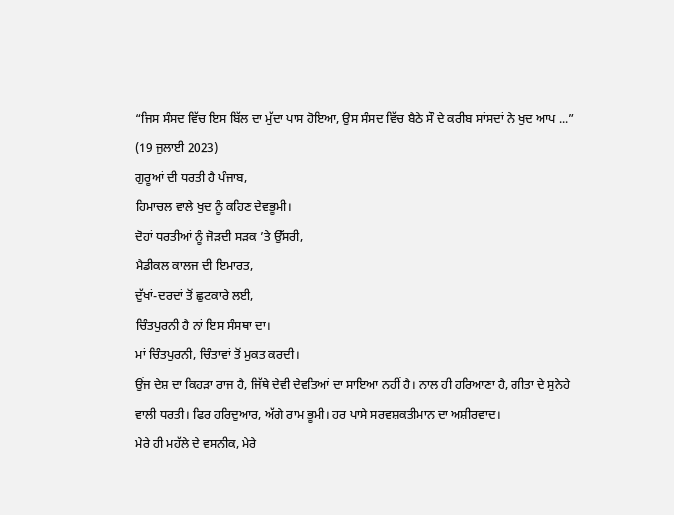“ਜਿਸ ਸੰਸਦ ਵਿੱਚ ਇਸ ਬਿੱਲ ਦਾ ਮੁੱਦਾ ਪਾਸ ਹੋਇਆ, ਉਸ ਸੰਸਦ ਵਿੱਚ ਬੈਠੇ ਸੌ ਦੇ ਕਰੀਬ ਸਾਂਸਦਾਂ ਨੇ ਖੁਦ ਆਪ ...”
(19 ਜੁਲਾਈ 2023)
ਗੁਰੂਆਂ ਦੀ ਧਰਤੀ ਹੈ ਪੰਜਾਬ,
ਹਿਮਾਚਲ ਵਾਲੇ ਖੁਦ ਨੂੰ ਕਹਿਣ ਦੇਵਭੂਮੀ।
ਦੋਹਾਂ ਧਰਤੀਆਂ ਨੂੰ ਜੋੜਦੀ ਸੜਕ ’ਤੇ ਉੱਸਰੀ,
ਮੈਡੀਕਲ ਕਾਲਜ ਦੀ ਇਮਾਰਤ,
ਦੁੱਖਾਂ-ਦਰਦਾਂ ਤੋਂ ਛੁਟਕਾਰੇ ਲਈ,
ਚਿੰਤਪੁਰਨੀ ਹੈ ਨਾਂ ਇਸ ਸੰਸਥਾ ਦਾ।
ਮਾਂ ਚਿੰਤਪੁਰਨੀ, ਚਿੰਤਾਵਾਂ ਤੋਂ ਮੁਕਤ ਕਰਦੀ।
ਉਂਜ ਦੇਸ਼ ਦਾ ਕਿਹੜਾ ਰਾਜ ਹੈ, ਜਿੱਥੇ ਦੇਵੀ ਦੇਵਤਿਆਂ ਦਾ ਸਾਇਆ ਨਹੀਂ ਹੈ। ਨਾਲ ਹੀ ਹਰਿਆਣਾ ਹੈ, ਗੀਤਾ ਦੇ ਸੁਨੇਹੇ ਵਾਲੀ ਧਰਤੀ। ਫਿਰ ਹਰਿਦੁਆਰ, ਅੱਗੇ ਰਾਮ ਭੂਮੀ। ਹਰ ਪਾਸੇ ਸਰਵਸ਼ਕਤੀਮਾਨ ਦਾ ਅਸ਼ੀਰਵਾਦ।
ਮੇਰੇ ਹੀ ਮਹੱਲੇ ਦੇ ਵਸਨੀਕ, ਮੇਰੇ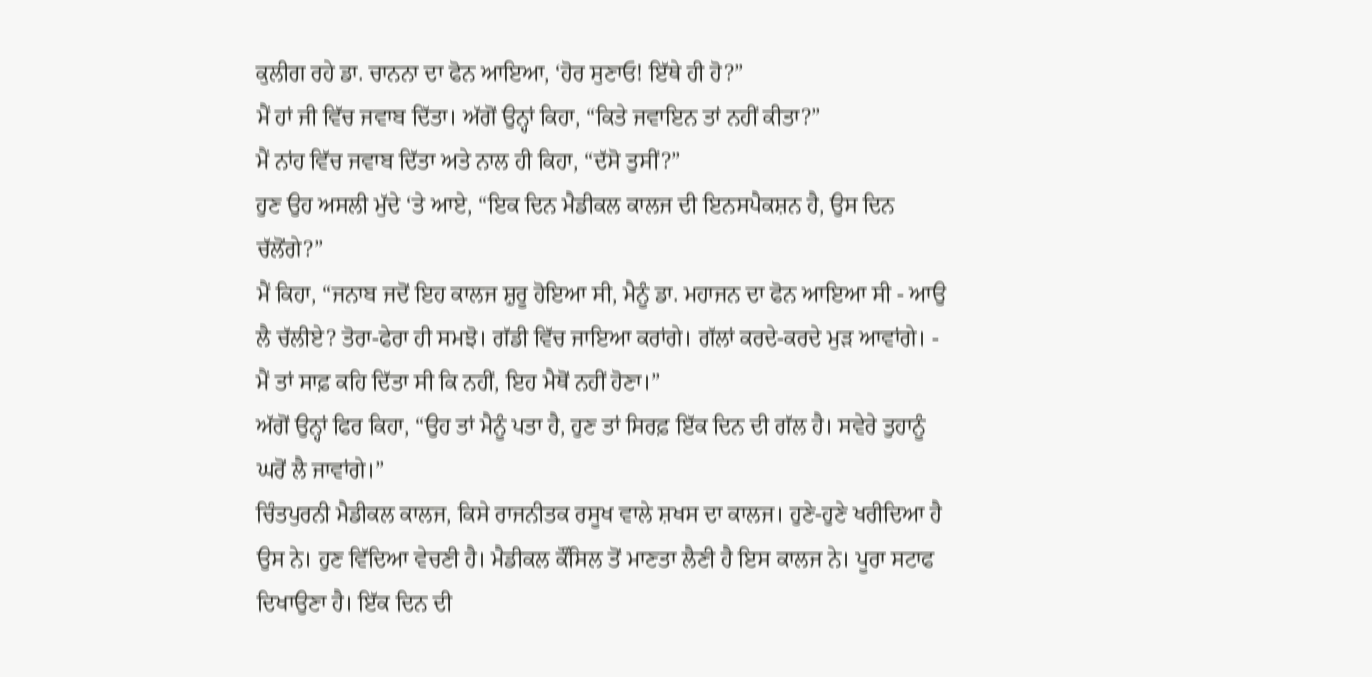ਕੁਲੀਗ ਰਹੇ ਡਾ. ਚਾਨਨਾ ਦਾ ਫੋਨ ਆਇਆ, ‘ਹੋਰ ਸੁਣਾਓ! ਇੱਥੇ ਹੀ ਹੋ?”
ਮੈਂ ਹਾਂ ਜੀ ਵਿੱਚ ਜਵਾਬ ਦਿੱਤਾ। ਅੱਗੋਂ ਉਨ੍ਹਾਂ ਕਿਹਾ, “ਕਿਤੇ ਜਵਾਇਨ ਤਾਂ ਨਹੀਂ ਕੀਤਾ?”
ਮੈਂ ਨਾਂਹ ਵਿੱਚ ਜਵਾਬ ਦਿੱਤਾ ਅਤੇ ਨਾਲ ਹੀ ਕਿਹਾ, “ਦੱਸੋ ਤੁਸੀਂ?”
ਹੁਣ ਉਹ ਅਸਲੀ ਮੁੱਦੇ ‘ਤੇ ਆਏ, “ਇਕ ਦਿਨ ਮੈਡੀਕਲ ਕਾਲਜ ਦੀ ਇਨਸਪੈਕਸ਼ਨ ਹੈ, ਉਸ ਦਿਨ ਚੱਲੋਂਗੇ?”
ਮੈਂ ਕਿਹਾ, “ਜਨਾਬ ਜਦੋਂ ਇਹ ਕਾਲਜ ਸ਼ੁਰੂ ਹੋਇਆ ਸੀ, ਮੈਨੂੰ ਡਾ. ਮਹਾਜਨ ਦਾ ਫੋਨ ਆਇਆ ਸੀ - ਆਉ ਲੈ ਚੱਲੀਏ? ਤੋਰਾ-ਫੇਰਾ ਹੀ ਸਮਝੋ। ਗੱਡੀ ਵਿੱਚ ਜਾਇਆ ਕਰਾਂਗੇ। ਗੱਲਾਂ ਕਰਦੇ-ਕਰਦੇ ਮੁੜ ਆਵਾਂਗੇ। - ਮੈਂ ਤਾਂ ਸਾਫ਼ ਕਹਿ ਦਿੱਤਾ ਸੀ ਕਿ ਨਹੀਂ, ਇਹ ਮੈਥੋਂ ਨਹੀਂ ਹੋਣਾ।”
ਅੱਗੋਂ ਉਨ੍ਹਾਂ ਫਿਰ ਕਿਹਾ, “ਉਹ ਤਾਂ ਮੈਨੂੰ ਪਤਾ ਹੈ, ਹੁਣ ਤਾਂ ਸਿਰਫ਼ ਇੱਕ ਦਿਨ ਦੀ ਗੱਲ ਹੈ। ਸਵੇਰੇ ਤੁਹਾਨੂੰ ਘਰੋਂ ਲੈ ਜਾਵਾਂਗੇ।”
ਚਿੰਤਪੁਰਨੀ ਮੈਡੀਕਲ ਕਾਲਜ, ਕਿਸੇ ਰਾਜਨੀਤਕ ਰਸੂਖ ਵਾਲੇ ਸ਼ਖਸ ਦਾ ਕਾਲਜ। ਹੁਣੇ-ਹੁਣੇ ਖਰੀਦਿਆ ਹੈ ਉਸ ਨੇ। ਹੁਣ ਵਿੱਦਿਆ ਵੇਚਣੀ ਹੈ। ਮੈਡੀਕਲ ਕੌਂਸਿਲ ਤੋਂ ਮਾਣਤਾ ਲੈਣੀ ਹੈ ਇਸ ਕਾਲਜ ਨੇ। ਪੂਰਾ ਸਟਾਫ ਦਿਖਾਉਣਾ ਹੈ। ਇੱਕ ਦਿਨ ਦੀ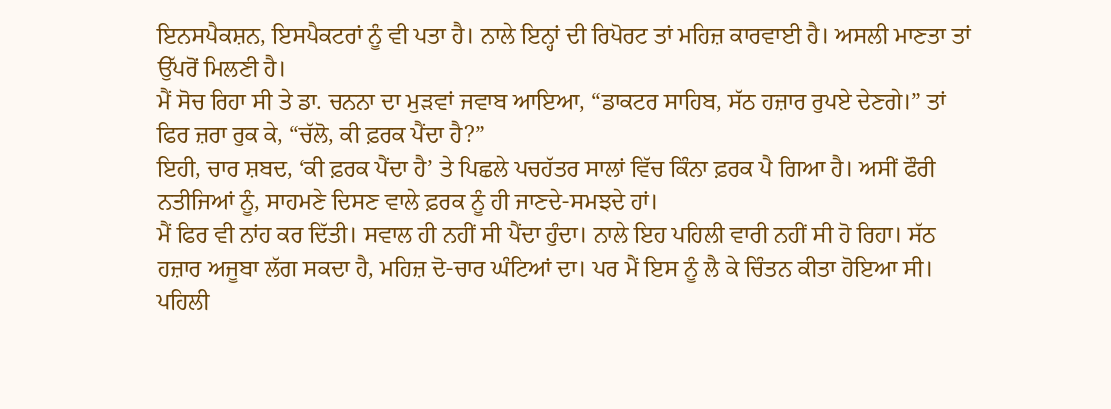ਇਨਸਪੈਕਸ਼ਨ, ਇਸਪੈਕਟਰਾਂ ਨੂੰ ਵੀ ਪਤਾ ਹੈ। ਨਾਲੇ ਇਨ੍ਹਾਂ ਦੀ ਰਿਪੋਰਟ ਤਾਂ ਮਹਿਜ਼ ਕਾਰਵਾਈ ਹੈ। ਅਸਲੀ ਮਾਣਤਾ ਤਾਂ ਉੱਪਰੋਂ ਮਿਲਣੀ ਹੈ।
ਮੈਂ ਸੋਚ ਰਿਹਾ ਸੀ ਤੇ ਡਾ. ਚਨਨਾ ਦਾ ਮੁੜਵਾਂ ਜਵਾਬ ਆਇਆ, “ਡਾਕਟਰ ਸਾਹਿਬ, ਸੱਠ ਹਜ਼ਾਰ ਰੁਪਏ ਦੇਣਗੇ।” ਤਾਂ ਫਿਰ ਜ਼ਰਾ ਰੁਕ ਕੇ, “ਚੱਲੋ, ਕੀ ਫ਼ਰਕ ਪੈਂਦਾ ਹੈ?”
ਇਹੀ, ਚਾਰ ਸ਼ਬਦ, ‘ਕੀ ਫ਼ਰਕ ਪੈਂਦਾ ਹੈ’ ਤੇ ਪਿਛਲੇ ਪਚਹੱਤਰ ਸਾਲਾਂ ਵਿੱਚ ਕਿੰਨਾ ਫ਼ਰਕ ਪੈ ਗਿਆ ਹੈ। ਅਸੀਂ ਫੌਰੀ ਨਤੀਜਿਆਂ ਨੂੰ, ਸਾਹਮਣੇ ਦਿਸਣ ਵਾਲੇ ਫ਼ਰਕ ਨੂੰ ਹੀ ਜਾਣਦੇ-ਸਮਝਦੇ ਹਾਂ।
ਮੈਂ ਫਿਰ ਵੀ ਨਾਂਹ ਕਰ ਦਿੱਤੀ। ਸਵਾਲ ਹੀ ਨਹੀਂ ਸੀ ਪੈਂਦਾ ਹੁੰਦਾ। ਨਾਲੇ ਇਹ ਪਹਿਲੀ ਵਾਰੀ ਨਹੀਂ ਸੀ ਹੋ ਰਿਹਾ। ਸੱਠ ਹਜ਼ਾਰ ਅਜੂਬਾ ਲੱਗ ਸਕਦਾ ਹੈ, ਮਹਿਜ਼ ਦੋ-ਚਾਰ ਘੰਟਿਆਂ ਦਾ। ਪਰ ਮੈਂ ਇਸ ਨੂੰ ਲੈ ਕੇ ਚਿੰਤਨ ਕੀਤਾ ਹੋਇਆ ਸੀ। ਪਹਿਲੀ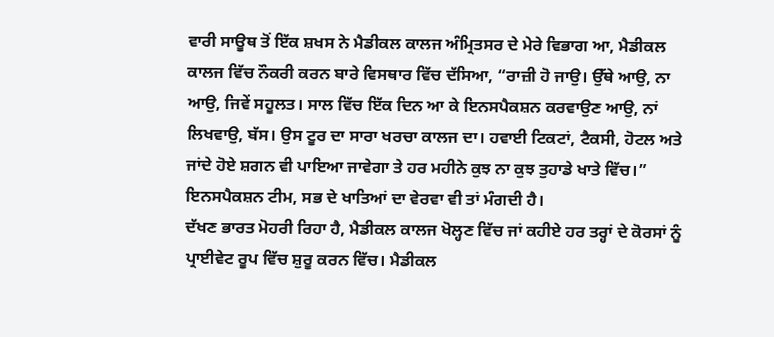ਵਾਰੀ ਸਾਊਥ ਤੋਂ ਇੱਕ ਸ਼ਖਸ ਨੇ ਮੈਡੀਕਲ ਕਾਲਜ ਅੰਮ੍ਰਿਤਸਰ ਦੇ ਮੇਰੇ ਵਿਭਾਗ ਆ, ਮੈਡੀਕਲ ਕਾਲਜ ਵਿੱਚ ਨੌਕਰੀ ਕਰਨ ਬਾਰੇ ਵਿਸਥਾਰ ਵਿੱਚ ਦੱਸਿਆ, “ਰਾਜ਼ੀ ਹੋ ਜਾਉ। ਉੱਥੇ ਆਉ, ਨਾ ਆਉ, ਜਿਵੇਂ ਸਹੂਲਤ। ਸਾਲ ਵਿੱਚ ਇੱਕ ਦਿਨ ਆ ਕੇ ਇਨਸਪੈਕਸ਼ਨ ਕਰਵਾਉਣ ਆਉ, ਨਾਂ ਲਿਖਵਾਉ, ਬੱਸ। ਉਸ ਟੂਰ ਦਾ ਸਾਰਾ ਖਰਚਾ ਕਾਲਜ ਦਾ। ਹਵਾਈ ਟਿਕਟਾਂ, ਟੈਕਸੀ, ਹੋਟਲ ਅਤੇ ਜਾਂਦੇ ਹੋਏ ਸ਼ਗਨ ਵੀ ਪਾਇਆ ਜਾਵੇਗਾ ਤੇ ਹਰ ਮਹੀਨੇ ਕੁਝ ਨਾ ਕੁਝ ਤੁਹਾਡੇ ਖਾਤੇ ਵਿੱਚ।” ਇਨਸਪੈਕਸ਼ਨ ਟੀਮ, ਸਭ ਦੇ ਖਾਤਿਆਂ ਦਾ ਵੇਰਵਾ ਵੀ ਤਾਂ ਮੰਗਦੀ ਹੈ।
ਦੱਖਣ ਭਾਰਤ ਮੋਹਰੀ ਰਿਹਾ ਹੈ, ਮੈਡੀਕਲ ਕਾਲਜ ਖੋਲ੍ਹਣ ਵਿੱਚ ਜਾਂ ਕਹੀਏ ਹਰ ਤਰ੍ਹਾਂ ਦੇ ਕੋਰਸਾਂ ਨੂੰ ਪ੍ਰਾਈਵੇਟ ਰੂਪ ਵਿੱਚ ਸ਼ੁਰੂ ਕਰਨ ਵਿੱਚ। ਮੈਡੀਕਲ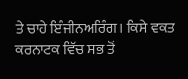ਤੇ ਚਾਹੇ ਇੰਜੀਨਅਰਿੰਗ। ਕਿਸੇ ਵਕਤ ਕਰਨਾਟਕ ਵਿੱਚ ਸਭ ਤੋਂ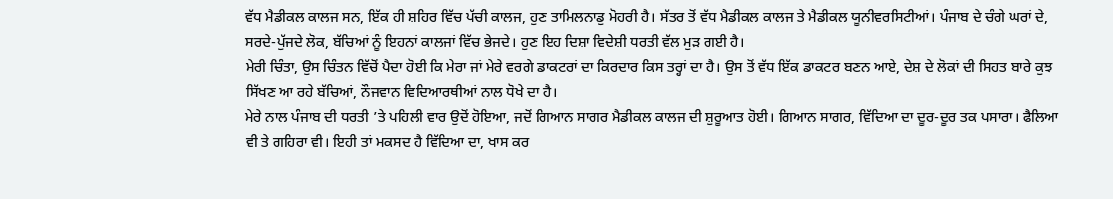ਵੱਧ ਮੈਡੀਕਲ ਕਾਲਜ ਸਨ, ਇੱਕ ਹੀ ਸ਼ਹਿਰ ਵਿੱਚ ਪੱਚੀ ਕਾਲਜ, ਹੁਣ ਤਾਮਿਲਨਾਡੁ ਮੋਹਰੀ ਹੈ। ਸੱਤਰ ਤੋਂ ਵੱਧ ਮੈਡੀਕਲ ਕਾਲਜ ਤੇ ਮੈਡੀਕਲ ਯੂਨੀਵਰਸਿਟੀਆਂ। ਪੰਜਾਬ ਦੇ ਚੰਗੇ ਘਰਾਂ ਦੇ, ਸਰਦੇ-ਪੁੱਜਦੇ ਲੋਕ, ਬੱਚਿਆਂ ਨੂੰ ਇਹਨਾਂ ਕਾਲਜਾਂ ਵਿੱਚ ਭੇਜਦੇ। ਹੁਣ ਇਹ ਦਿਸ਼ਾ ਵਿਦੇਸ਼ੀ ਧਰਤੀ ਵੱਲ ਮੁੜ ਗਈ ਹੈ।
ਮੇਰੀ ਚਿੰਤਾ, ਉਸ ਚਿੰਤਨ ਵਿੱਚੋਂ ਪੈਦਾ ਹੋਈ ਕਿ ਮੇਰਾ ਜਾਂ ਮੇਰੇ ਵਰਗੇ ਡਾਕਟਰਾਂ ਦਾ ਕਿਰਦਾਰ ਕਿਸ ਤਰ੍ਹਾਂ ਦਾ ਹੈ। ਉਸ ਤੋਂ ਵੱਧ ਇੱਕ ਡਾਕਟਰ ਬਣਨ ਆਏ, ਦੇਸ਼ ਦੇ ਲੋਕਾਂ ਦੀ ਸਿਹਤ ਬਾਰੇ ਕੁਝ ਸਿੱਖਣ ਆ ਰਹੇ ਬੱਚਿਆਂ, ਨੌਜਵਾਨ ਵਿਦਿਆਰਥੀਆਂ ਨਾਲ ਧੋਖੇ ਦਾ ਹੈ।
ਮੇਰੇ ਨਾਲ ਪੰਜਾਬ ਦੀ ਧਰਤੀ ’ਤੇ ਪਹਿਲੀ ਵਾਰ ਉਦੋਂ ਹੋਇਆ, ਜਦੋਂ ਗਿਆਨ ਸਾਗਰ ਮੈਡੀਕਲ ਕਾਲਜ ਦੀ ਸ਼ੁਰੂਆਤ ਹੋਈ। ਗਿਆਨ ਸਾਗਰ, ਵਿੱਦਿਆ ਦਾ ਦੂਰ-ਦੂਰ ਤਕ ਪਸਾਰਾ। ਫੈਲਿਆ ਵੀ ਤੇ ਗਹਿਰਾ ਵੀ। ਇਹੀ ਤਾਂ ਮਕਸਦ ਹੈ ਵਿੱਦਿਆ ਦਾ, ਖਾਸ ਕਰ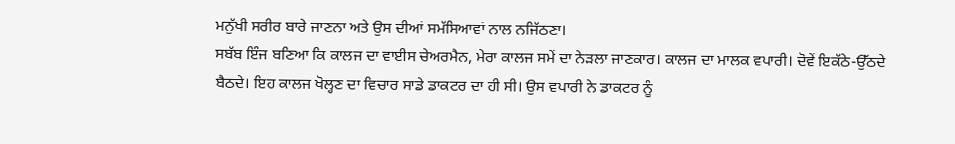ਮਨੁੱਖੀ ਸਰੀਰ ਬਾਰੇ ਜਾਣਨਾ ਅਤੇ ਉਸ ਦੀਆਂ ਸਮੱਸਿਆਵਾਂ ਨਾਲ ਨਜਿੱਠਣਾ।
ਸਬੱਬ ਇੰਜ ਬਣਿਆ ਕਿ ਕਾਲਜ ਦਾ ਵਾਈਸ ਚੇਅਰਮੈਨ, ਮੇਰਾ ਕਾਲਜ ਸਮੇਂ ਦਾ ਨੇੜਲਾ ਜਾਣਕਾਰ। ਕਾਲਜ ਦਾ ਮਾਲਕ ਵਪਾਰੀ। ਦੋਵੇਂ ਇਕੱਠੇ-ਉੱਠਦੇ ਬੈਠਦੇ। ਇਹ ਕਾਲਜ ਖੋਲ੍ਹਣ ਦਾ ਵਿਚਾਰ ਸਾਡੇ ਡਾਕਟਰ ਦਾ ਹੀ ਸੀ। ਉਸ ਵਪਾਰੀ ਨੇ ਡਾਕਟਰ ਨੂੰ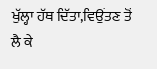ਖੁੱਲ੍ਹਾ ਹੱਥ ਦਿੱਤਾ,ਵਿਉਂਤਣ ਤੋਂ ਲੈ ਕੇ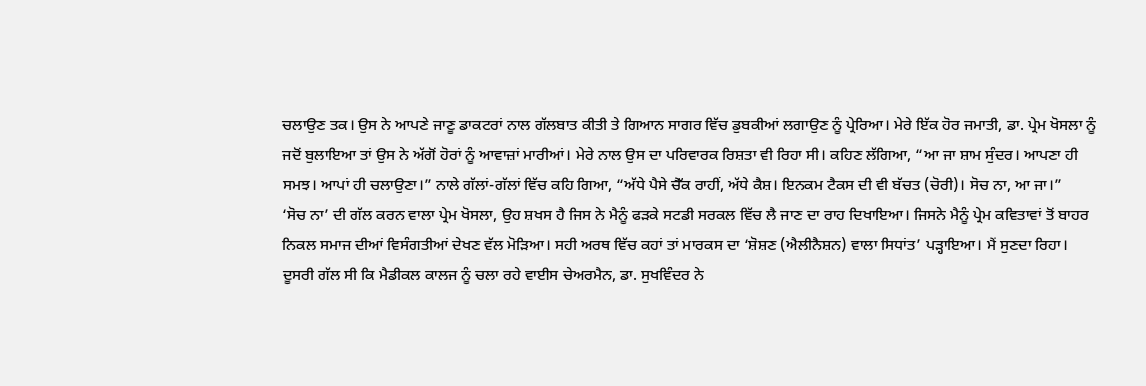ਚਲਾਉਣ ਤਕ। ਉਸ ਨੇ ਆਪਣੇ ਜਾਣੂ ਡਾਕਟਰਾਂ ਨਾਲ ਗੱਲਬਾਤ ਕੀਤੀ ਤੇ ਗਿਆਨ ਸਾਗਰ ਵਿੱਚ ਡੁਬਕੀਆਂ ਲਗਾਉਣ ਨੂੰ ਪ੍ਰੇਰਿਆ। ਮੇਰੇ ਇੱਕ ਹੋਰ ਜਮਾਤੀ, ਡਾ. ਪ੍ਰੇਮ ਖੋਸਲਾ ਨੂੰ ਜਦੋਂ ਬੁਲਾਇਆ ਤਾਂ ਉਸ ਨੇ ਅੱਗੋਂ ਹੋਰਾਂ ਨੂੰ ਆਵਾਜ਼ਾਂ ਮਾਰੀਆਂ। ਮੇਰੇ ਨਾਲ ਉਸ ਦਾ ਪਰਿਵਾਰਕ ਰਿਸ਼ਤਾ ਵੀ ਰਿਹਾ ਸੀ। ਕਹਿਣ ਲੱਗਿਆ, “ਆ ਜਾ ਸ਼ਾਮ ਸੁੰਦਰ। ਆਪਣਾ ਹੀ ਸਮਝ। ਆਪਾਂ ਹੀ ਚਲਾਉਣਾ।” ਨਾਲੇ ਗੱਲਾਂ-ਗੱਲਾਂ ਵਿੱਚ ਕਹਿ ਗਿਆ, “ਅੱਧੇ ਪੈਸੇ ਚੈੱਕ ਰਾਹੀਂ, ਅੱਧੇ ਕੈਸ਼। ਇਨਕਮ ਟੈਕਸ ਦੀ ਵੀ ਬੱਚਤ (ਚੋਰੀ)। ਸੋਚ ਨਾ, ਆ ਜਾ।”
‘ਸੋਚ ਨਾ’ ਦੀ ਗੱਲ ਕਰਨ ਵਾਲਾ ਪ੍ਰੇਮ ਖੋਸਲਾ, ਉਹ ਸ਼ਖਸ ਹੈ ਜਿਸ ਨੇ ਮੈਨੂੰ ਫੜਕੇ ਸਟਡੀ ਸਰਕਲ ਵਿੱਚ ਲੈ ਜਾਣ ਦਾ ਰਾਹ ਦਿਖਾਇਆ। ਜਿਸਨੇ ਮੈਨੂੰ ਪ੍ਰੇਮ ਕਵਿਤਾਵਾਂ ਤੋਂ ਬਾਹਰ ਨਿਕਲ ਸਮਾਜ ਦੀਆਂ ਵਿਸੰਗਤੀਆਂ ਦੇਖਣ ਵੱਲ ਮੋੜਿਆ। ਸਹੀ ਅਰਥ ਵਿੱਚ ਕਹਾਂ ਤਾਂ ਮਾਰਕਸ ਦਾ ‘ਸ਼ੋਸ਼ਣ (ਐਲੀਨੈਸ਼ਨ) ਵਾਲਾ ਸਿਧਾਂਤ’ ਪੜ੍ਹਾਇਆ। ਮੈਂ ਸੁਣਦਾ ਰਿਹਾ। ਦੂਸਰੀ ਗੱਲ ਸੀ ਕਿ ਮੈਡੀਕਲ ਕਾਲਜ ਨੂੰ ਚਲਾ ਰਹੇ ਵਾਈਸ ਚੇਅਰਮੈਨ, ਡਾ. ਸੁਖਵਿੰਦਰ ਨੇ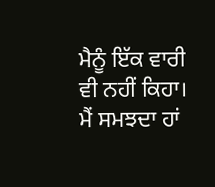ਮੈਨੂੰ ਇੱਕ ਵਾਰੀ ਵੀ ਨਹੀਂ ਕਿਹਾ। ਮੈਂ ਸਮਝਦਾ ਹਾਂ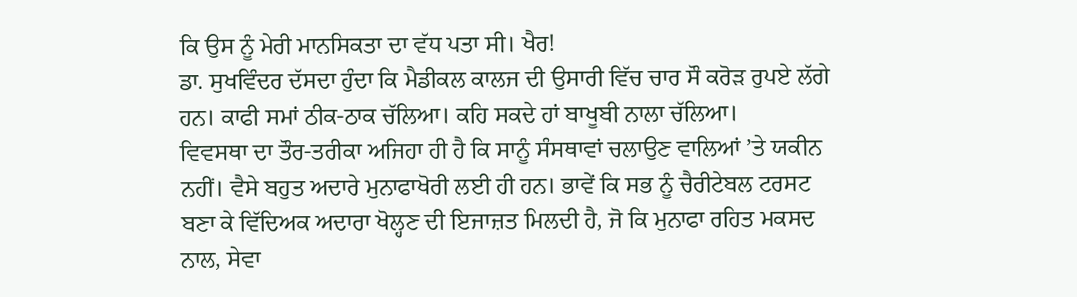ਕਿ ਉਸ ਨੂੰ ਮੇਰੀ ਮਾਨਸਿਕਤਾ ਦਾ ਵੱਧ ਪਤਾ ਸੀ। ਖੈਰ!
ਡਾ. ਸੁਖਵਿੰਦਰ ਦੱਸਦਾ ਹੁੰਦਾ ਕਿ ਮੈਡੀਕਲ ਕਾਲਜ ਦੀ ਉਸਾਰੀ ਵਿੱਚ ਚਾਰ ਸੌ ਕਰੋੜ ਰੁਪਏ ਲੱਗੇ ਹਨ। ਕਾਫੀ ਸਮਾਂ ਠੀਕ-ਠਾਕ ਚੱਲਿਆ। ਕਹਿ ਸਕਦੇ ਹਾਂ ਬਾਖੂਬੀ ਨਾਲਾ ਚੱਲਿਆ।
ਵਿਵਸਥਾ ਦਾ ਤੌਰ-ਤਰੀਕਾ ਅਜਿਹਾ ਹੀ ਹੈ ਕਿ ਸਾਨੂੰ ਸੰਸਥਾਵਾਂ ਚਲਾਉਣ ਵਾਲਿਆਂ ’ਤੇ ਯਕੀਨ ਨਹੀਂ। ਵੈਸੇ ਬਹੁਤ ਅਦਾਰੇ ਮੁਨਾਫਾਖੋਰੀ ਲਈ ਹੀ ਹਨ। ਭਾਵੇਂ ਕਿ ਸਭ ਨੂੰ ਚੈਰੀਟੇਬਲ ਟਰਸਟ ਬਣਾ ਕੇ ਵਿੱਦਿਅਕ ਅਦਾਰਾ ਖੋਲ੍ਹਣ ਦੀ ਇਜਾਜ਼ਤ ਮਿਲਦੀ ਹੈ, ਜੋ ਕਿ ਮੁਨਾਫਾ ਰਹਿਤ ਮਕਸਦ ਨਾਲ, ਸੇਵਾ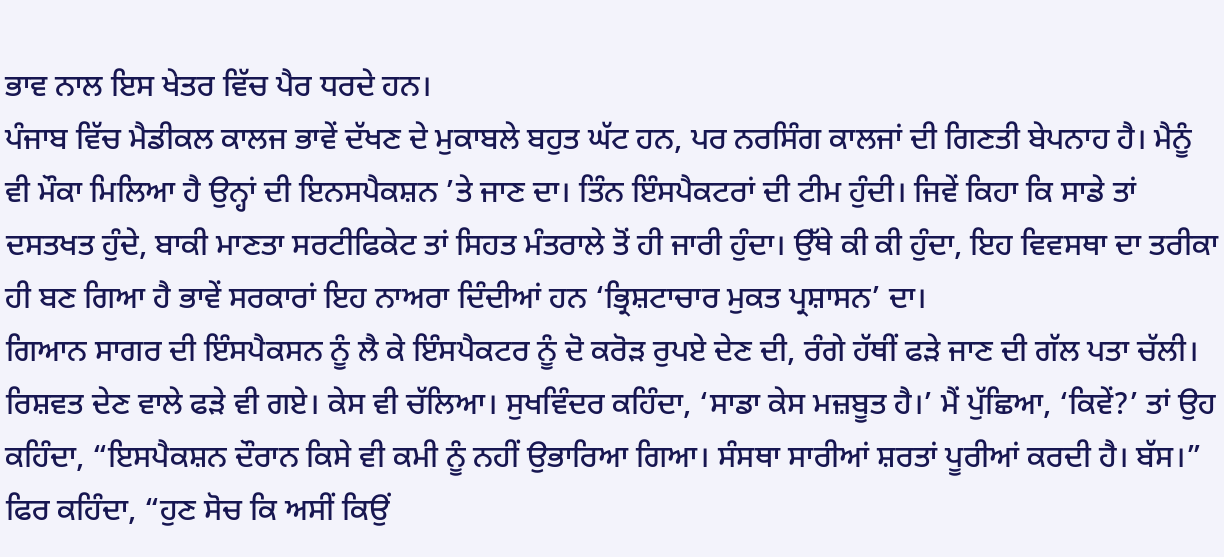ਭਾਵ ਨਾਲ ਇਸ ਖੇਤਰ ਵਿੱਚ ਪੈਰ ਧਰਦੇ ਹਨ।
ਪੰਜਾਬ ਵਿੱਚ ਮੈਡੀਕਲ ਕਾਲਜ ਭਾਵੇਂ ਦੱਖਣ ਦੇ ਮੁਕਾਬਲੇ ਬਹੁਤ ਘੱਟ ਹਨ, ਪਰ ਨਰਸਿੰਗ ਕਾਲਜਾਂ ਦੀ ਗਿਣਤੀ ਬੇਪਨਾਹ ਹੈ। ਮੈਨੂੰ ਵੀ ਮੌਕਾ ਮਿਲਿਆ ਹੈ ਉਨ੍ਹਾਂ ਦੀ ਇਨਸਪੈਕਸ਼ਨ ’ਤੇ ਜਾਣ ਦਾ। ਤਿੰਨ ਇੰਸਪੈਕਟਰਾਂ ਦੀ ਟੀਮ ਹੁੰਦੀ। ਜਿਵੇਂ ਕਿਹਾ ਕਿ ਸਾਡੇ ਤਾਂ ਦਸਤਖਤ ਹੁੰਦੇ, ਬਾਕੀ ਮਾਣਤਾ ਸਰਟੀਫਿਕੇਟ ਤਾਂ ਸਿਹਤ ਮੰਤਰਾਲੇ ਤੋਂ ਹੀ ਜਾਰੀ ਹੁੰਦਾ। ਉੱਥੇ ਕੀ ਕੀ ਹੁੰਦਾ, ਇਹ ਵਿਵਸਥਾ ਦਾ ਤਰੀਕਾ ਹੀ ਬਣ ਗਿਆ ਹੈ ਭਾਵੇਂ ਸਰਕਾਰਾਂ ਇਹ ਨਾਅਰਾ ਦਿੰਦੀਆਂ ਹਨ ‘ਭ੍ਰਿਸ਼ਟਾਚਾਰ ਮੁਕਤ ਪ੍ਰਸ਼ਾਸਨ’ ਦਾ।
ਗਿਆਨ ਸਾਗਰ ਦੀ ਇੰਸਪੈਕਸਨ ਨੂੰ ਲੈ ਕੇ ਇੰਸਪੈਕਟਰ ਨੂੰ ਦੋ ਕਰੋੜ ਰੁਪਏ ਦੇਣ ਦੀ, ਰੰਗੇ ਹੱਥੀਂ ਫੜੇ ਜਾਣ ਦੀ ਗੱਲ ਪਤਾ ਚੱਲੀ। ਰਿਸ਼ਵਤ ਦੇਣ ਵਾਲੇ ਫੜੇ ਵੀ ਗਏ। ਕੇਸ ਵੀ ਚੱਲਿਆ। ਸੁਖਵਿੰਦਰ ਕਹਿੰਦਾ, ‘ਸਾਡਾ ਕੇਸ ਮਜ਼ਬੂਤ ਹੈ।’ ਮੈਂ ਪੁੱਛਿਆ, ‘ਕਿਵੇਂ?’ ਤਾਂ ਉਹ ਕਹਿੰਦਾ, “ਇਸਪੈਕਸ਼ਨ ਦੌਰਾਨ ਕਿਸੇ ਵੀ ਕਮੀ ਨੂੰ ਨਹੀਂ ਉਭਾਰਿਆ ਗਿਆ। ਸੰਸਥਾ ਸਾਰੀਆਂ ਸ਼ਰਤਾਂ ਪੂਰੀਆਂ ਕਰਦੀ ਹੈ। ਬੱਸ।” ਫਿਰ ਕਹਿੰਦਾ, “ਹੁਣ ਸੋਚ ਕਿ ਅਸੀਂ ਕਿਉਂ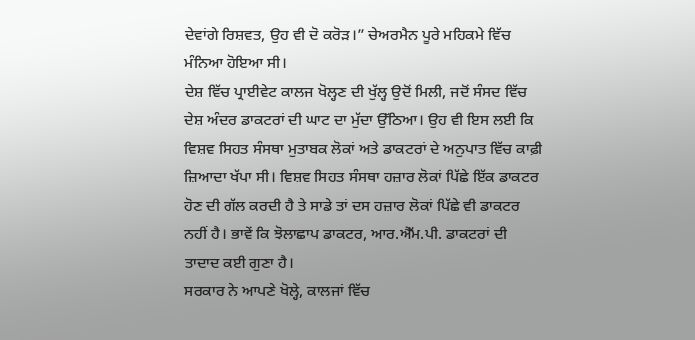ਦੇਵਾਂਗੇ ਰਿਸ਼ਵਤ, ਉਹ ਵੀ ਦੋ ਕਰੋੜ।” ਚੇਅਰਮੈਨ ਪੂਰੇ ਮਹਿਕਮੇ ਵਿੱਚ ਮੰਨਿਆ ਹੋਇਆ ਸੀ।
ਦੇਸ਼ ਵਿੱਚ ਪ੍ਰਾਈਵੇਟ ਕਾਲਜ ਖੋਲ੍ਹਣ ਦੀ ਖੁੱਲ੍ਹ ਉਦੋਂ ਮਿਲੀ, ਜਦੋਂ ਸੰਸਦ ਵਿੱਚ ਦੇਸ਼ ਅੰਦਰ ਡਾਕਟਰਾਂ ਦੀ ਘਾਟ ਦਾ ਮੁੱਦਾ ਉੱਠਿਆ। ਉਹ ਵੀ ਇਸ ਲਈ ਕਿ ਵਿਸ਼ਵ ਸਿਹਤ ਸੰਸਥਾ ਮੁਤਾਬਕ ਲੋਕਾਂ ਅਤੇ ਡਾਕਟਰਾਂ ਦੇ ਅਨੁਪਾਤ ਵਿੱਚ ਕਾਫ਼ੀ ਜ਼ਿਆਦਾ ਖੱਪਾ ਸੀ। ਵਿਸ਼ਵ ਸਿਹਤ ਸੰਸਥਾ ਹਜ਼ਾਰ ਲੋਕਾਂ ਪਿੱਛੇ ਇੱਕ ਡਾਕਟਰ ਹੋਣ ਦੀ ਗੱਲ ਕਰਦੀ ਹੈ ਤੇ ਸਾਡੇ ਤਾਂ ਦਸ ਹਜ਼ਾਰ ਲੋਕਾਂ ਪਿੱਛੇ ਵੀ ਡਾਕਟਰ ਨਹੀਂ ਹੈ। ਭਾਵੇਂ ਕਿ ਝੋਲਾਛਾਪ ਡਾਕਟਰ, ਆਰ.ਐੱਮ.ਪੀ. ਡਾਕਟਰਾਂ ਦੀ ਤਾਦਾਦ ਕਈ ਗੁਣਾ ਹੈ।
ਸਰਕਾਰ ਨੇ ਆਪਣੇ ਖੋਲ੍ਹੇ, ਕਾਲਜਾਂ ਵਿੱਚ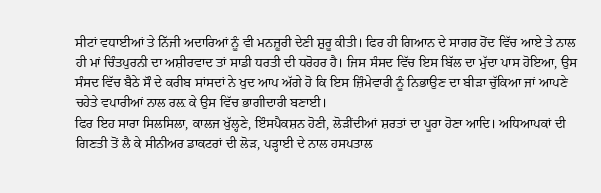ਸੀਟਾਂ ਵਧਾਈਆਂ ਤੇ ਨਿੱਜੀ ਅਦਾਰਿਆਂ ਨੂੰ ਵੀ ਮਨਜ਼ੂਰੀ ਦੇਣੀ ਸ਼ੁਰੂ ਕੀਤੀ। ਫਿਰ ਹੀ ਗਿਆਨ ਦੇ ਸਾਗਰ ਹੋਂਦ ਵਿੱਚ ਆਏ ਤੇ ਨਾਲ ਹੀ ਮਾਂ ਚਿੰਤਪੁਰਨੀ ਦਾ ਅਸ਼ੀਰਵਾਦ ਤਾਂ ਸਾਡੀ ਧਰਤੀ ਦੀ ਧਰੋਹਰ ਹੈ। ਜਿਸ ਸੰਸਦ ਵਿੱਚ ਇਸ ਬਿੱਲ ਦਾ ਮੁੱਦਾ ਪਾਸ ਹੋਇਆ, ਉਸ ਸੰਸਦ ਵਿੱਚ ਬੈਠੇ ਸੌ ਦੇ ਕਰੀਬ ਸਾਂਸਦਾਂ ਨੇ ਖੁਦ ਆਪ ਅੱਗੇ ਹੋ ਕਿ ਇਸ ਜ਼ਿੰਮੇਵਾਰੀ ਨੂੰ ਨਿਭਾਉਣ ਦਾ ਬੀੜਾ ਚੁੱਕਿਆ ਜਾਂ ਆਪਣੇ ਚਹੇਤੇ ਵਪਾਰੀਆਂ ਨਾਲ ਰਲ਼ ਕੇ ਉਸ ਵਿੱਚ ਭਾਗੀਦਾਰੀ ਬਣਾਈ।
ਫਿਰ ਇਹ ਸਾਰਾ ਸਿਲਸਿਲਾ, ਕਾਲਜ ਖੁੱਲ੍ਹਣੇ, ਇੰਸਪੈਕਸ਼ਨ ਹੋਣੀ, ਲੋੜੀਂਦੀਆਂ ਸ਼ਰਤਾਂ ਦਾ ਪੂਰਾ ਹੋਣਾ ਆਦਿ। ਅਧਿਆਪਕਾਂ ਦੀ ਗਿਣਤੀ ਤੋਂ ਲੈ ਕੇ ਸੀਨੀਅਰ ਡਾਕਟਰਾਂ ਦੀ ਲੋੜ, ਪੜ੍ਹਾਈ ਦੇ ਨਾਲ ਹਸਪਤਾਲ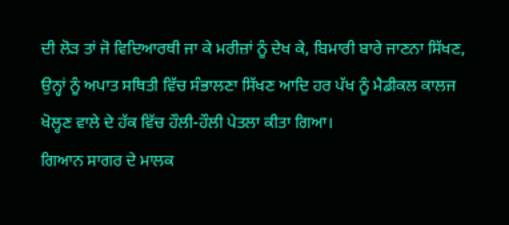ਦੀ ਲੋੜ ਤਾਂ ਜੋ ਵਿਦਿਆਰਥੀ ਜਾ ਕੇ ਮਰੀਜ਼ਾਂ ਨੂੰ ਦੇਖ ਕੇ, ਬਿਮਾਰੀ ਬਾਰੇ ਜਾਣਨਾ ਸਿੱਖਣ, ਉਨ੍ਹਾਂ ਨੂੰ ਅਪਾਤ ਸਥਿਤੀ ਵਿੱਚ ਸੰਭਾਲਣਾ ਸਿੱਖਣ ਆਦਿ ਹਰ ਪੱਖ ਨੂੰ ਮੈਡੀਕਲ ਕਾਲਜ ਖੋਲ੍ਹਣ ਵਾਲੇ ਦੇ ਹੱਕ ਵਿੱਚ ਹੌਲੀ-ਹੌਲੀ ਪੇਤਲਾ ਕੀਤਾ ਗਿਆ।
ਗਿਆਨ ਸਾਗਰ ਦੇ ਮਾਲਕ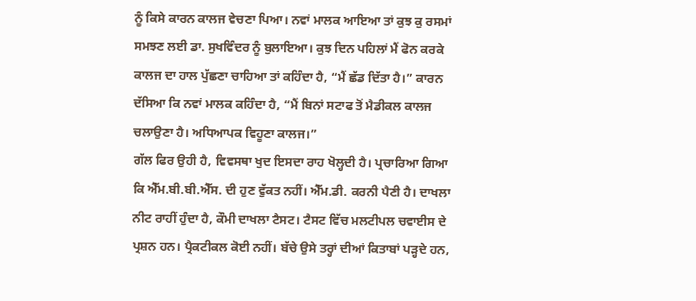ਨੂੰ ਕਿਸੇ ਕਾਰਨ ਕਾਲਜ ਵੇਚਣਾ ਪਿਆ। ਨਵਾਂ ਮਾਲਕ ਆਇਆ ਤਾਂ ਕੁਝ ਕੁ ਰਸਮਾਂ ਸਮਝਣ ਲਈ ਡਾ. ਸੁਖਵਿੰਦਰ ਨੂੰ ਬੁਲਾਇਆ। ਕੁਝ ਦਿਨ ਪਹਿਲਾਂ ਮੈਂ ਫੋਨ ਕਰਕੇ ਕਾਲਜ ਦਾ ਹਾਲ ਪੁੱਛਣਾ ਚਾਹਿਆ ਤਾਂ ਕਹਿੰਦਾ ਹੈ, “ਮੈਂ ਛੱਡ ਦਿੱਤਾ ਹੈ।” ਕਾਰਨ ਦੱਸਿਆ ਕਿ ਨਵਾਂ ਮਾਲਕ ਕਹਿੰਦਾ ਹੈ, “ਮੈਂ ਬਿਨਾਂ ਸਟਾਫ ਤੋਂ ਮੈਡੀਕਲ ਕਾਲਜ ਚਲਾਉਣਾ ਹੈ। ਅਧਿਆਪਕ ਵਿਹੂਣਾ ਕਾਲਜ।”
ਗੱਲ ਫਿਰ ਉਹੀ ਹੈ, ਵਿਵਸਥਾ ਖੁਦ ਇਸਦਾ ਰਾਹ ਖੋਲ੍ਹਦੀ ਹੈ। ਪ੍ਰਚਾਰਿਆ ਗਿਆ ਕਿ ਐੱਮ.ਬੀ.ਬੀ.ਐੱਸ. ਦੀ ਹੁਣ ਵੁੱਕਤ ਨਹੀਂ। ਐੱਮ.ਡੀ. ਕਰਨੀ ਪੈਣੀ ਹੈ। ਦਾਖਲਾ ਨੀਟ ਰਾਹੀਂ ਹੁੰਦਾ ਹੈ, ਕੌਮੀ ਦਾਖਲਾ ਟੈਸਟ। ਟੈਸਟ ਵਿੱਚ ਮਲਟੀਪਲ ਚਵਾਈਸ ਦੇ ਪ੍ਰਸ਼ਨ ਹਨ। ਪ੍ਰੈਕਟੀਕਲ ਕੋਈ ਨਹੀਂ। ਬੱਚੇ ਉਸੇ ਤਰ੍ਹਾਂ ਦੀਆਂ ਕਿਤਾਬਾਂ ਪੜ੍ਹਦੇ ਹਨ,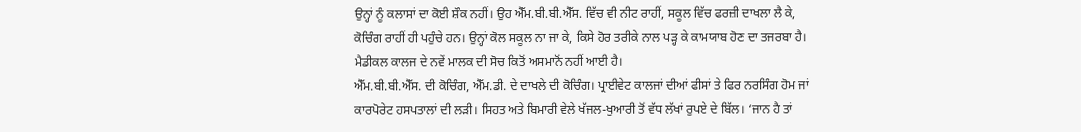ਉਨ੍ਹਾਂ ਨੂੰ ਕਲਾਸਾਂ ਦਾ ਕੋਈ ਸ਼ੌਕ ਨਹੀਂ। ਉਹ ਐੱਮ.ਬੀ.ਬੀ.ਐੱਸ. ਵਿੱਚ ਵੀ ਨੀਟ ਰਾਹੀਂ, ਸਕੂਲ ਵਿੱਚ ਫਰਜ਼ੀ ਦਾਖਲਾ ਲੈ ਕੇ, ਕੋਚਿੰਗ ਰਾਹੀਂ ਹੀ ਪਹੁੰਚੇ ਹਨ। ਉਨ੍ਹਾਂ ਕੋਲ ਸਕੂਲ ਨਾ ਜਾ ਕੇ, ਕਿਸੇ ਹੋਰ ਤਰੀਕੇ ਨਾਲ ਪੜ੍ਹ ਕੇ ਕਾਮਯਾਬ ਹੋਣ ਦਾ ਤਜਰਬਾ ਹੈ। ਮੈਡੀਕਲ ਕਾਲਜ ਦੇ ਨਵੇਂ ਮਾਲਕ ਦੀ ਸੋਚ ਕਿਤੋਂ ਅਸਮਾਨੋਂ ਨਹੀਂ ਆਈ ਹੈ।
ਐੱਮ.ਬੀ.ਬੀ.ਐੱਸ. ਦੀ ਕੋਚਿੰਗ, ਐੱਮ.ਡੀ. ਦੇ ਦਾਖਲੇ ਦੀ ਕੋਚਿੰਗ। ਪ੍ਰਾਈਵੇਟ ਕਾਲਜਾਂ ਦੀਆਂ ਫੀਸਾਂ ਤੇ ਫਿਰ ਨਰਸਿੰਗ ਹੋਮ ਜਾਂ ਕਾਰਪੋਰੇਟ ਹਸਪਤਾਲਾਂ ਦੀ ਲੜੀ। ਸਿਹਤ ਅਤੇ ਬਿਮਾਰੀ ਵੇਲੇ ਖੱਜਲ-ਖੁਆਰੀ ਤੋਂ ਵੱਧ ਲੱਖਾਂ ਰੁਪਏ ਦੇ ਬਿੱਲ। ‘ਜਾਨ ਹੈ ਤਾਂ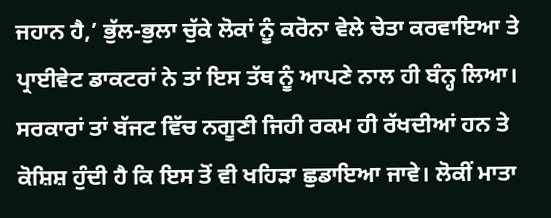ਜਹਾਨ ਹੈ,’ ਭੁੱਲ-ਭੁਲਾ ਚੁੱਕੇ ਲੋਕਾਂ ਨੂੰ ਕਰੋਨਾ ਵੇਲੇ ਚੇਤਾ ਕਰਵਾਇਆ ਤੇ ਪ੍ਰਾਈਵੇਟ ਡਾਕਟਰਾਂ ਨੇ ਤਾਂ ਇਸ ਤੱਥ ਨੂੰ ਆਪਣੇ ਨਾਲ ਹੀ ਬੰਨ੍ਹ ਲਿਆ। ਸਰਕਾਰਾਂ ਤਾਂ ਬੱਜਟ ਵਿੱਚ ਨਗੂਣੀ ਜਿਹੀ ਰਕਮ ਹੀ ਰੱਖਦੀਆਂ ਹਨ ਤੇ ਕੋਸ਼ਿਸ਼ ਹੁੰਦੀ ਹੈ ਕਿ ਇਸ ਤੋਂ ਵੀ ਖਹਿੜਾ ਛੁਡਾਇਆ ਜਾਵੇ। ਲੋਕੀਂ ਮਾਤਾ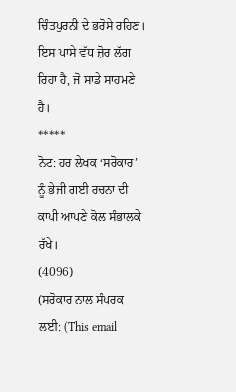ਚਿੰਤਪੁਰਨੀ ਦੇ ਭਰੋਸੇ ਰਹਿਣ। ਇਸ ਪਾਸੇ ਵੱਧ ਜ਼ੋਰ ਲੱਗ ਰਿਹਾ ਹੈ, ਜੋ ਸਾਡੇ ਸਾਹਮਣੇ ਹੈ।
*****
ਨੋਟ: ਹਰ ਲੇਖਕ ‘ਸਰੋਕਾਰ’ ਨੂੰ ਭੇਜੀ ਗਈ ਰਚਨਾ ਦੀ ਕਾਪੀ ਆਪਣੇ ਕੋਲ ਸੰਭਾਲਕੇ ਰੱਖੇ।
(4096)
(ਸਰੋਕਾਰ ਨਾਲ ਸੰਪਰਕ ਲਈ: (This email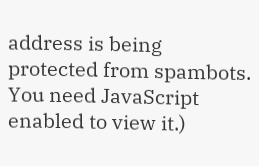address is being protected from spambots. You need JavaScript enabled to view it.)